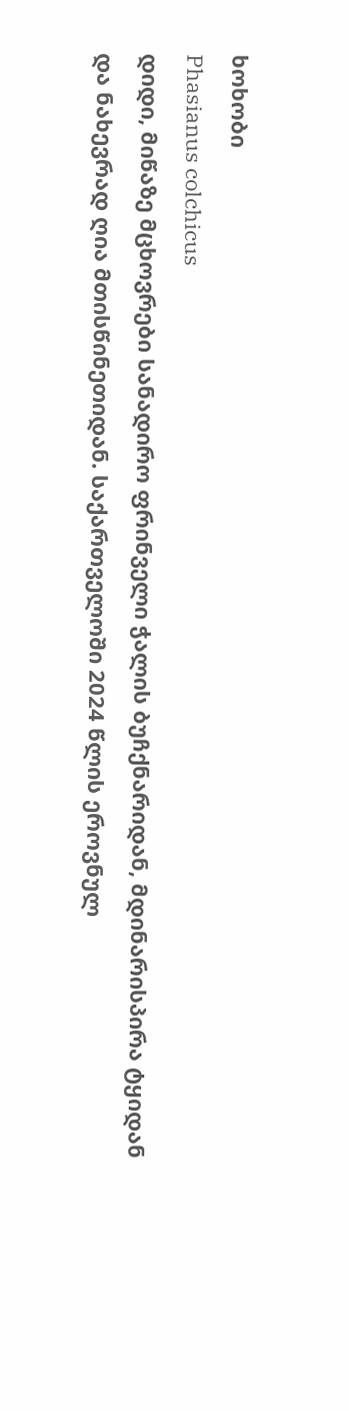ხოხობი
Phasianus colchicus
დიდი, მიწაზე მცხოვრები სანადირო ფრინველი ჭალის ბუჩქნარიდან, მდინარისპირა ტყიდან და ნახევრად ღია მთისწინეთიდან. საქართველოში 2024 წლის ეროვნულ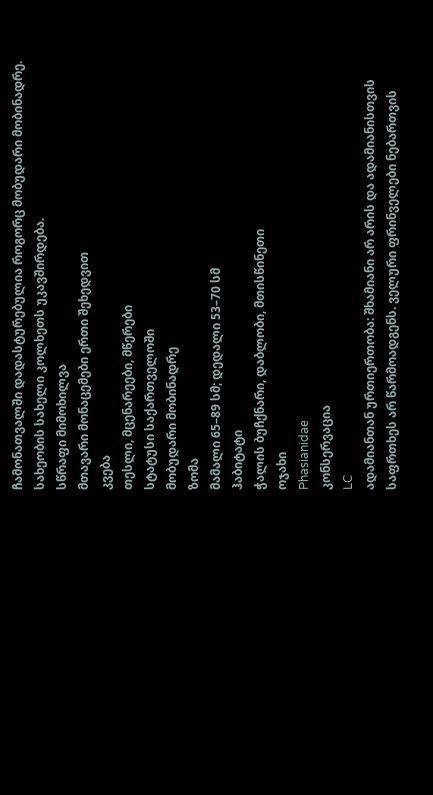ჩამონათვალში დადასტურებულია როგორც მობუდარი მობინადრე. სახეობის სახელი კოლხეთს უკავშირდება.
სწრაფი მიმოხილვა
მთავარი მონაცემები ერთი შეხედვით
კვება
თესლი, მცენარეები, მწერები
სტატუსი საქართველოში
მობუდარი მობინადრე
ზომა
მამალი 65–89 სმ; დედალი 53–70 სმ
ჰაბიტატი
ჭალის ბუჩქნარი, დაბლობი, მთისწინეთი
ოჯახი
Phasianidae
კონსერვაცია
LC
ადამიანთან ურთიერთობა: შხამიანი არ არის და ადამიანისთვის საფრთხეს არ წარმოადგენს. ველური ფრინველები ნებართვის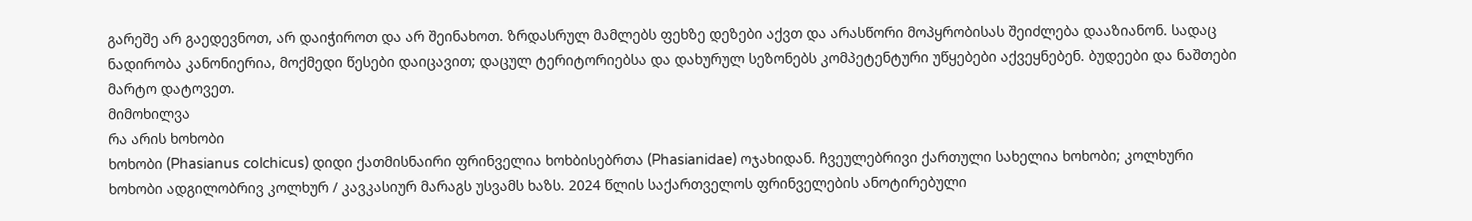გარეშე არ გაედევნოთ, არ დაიჭიროთ და არ შეინახოთ. ზრდასრულ მამლებს ფეხზე დეზები აქვთ და არასწორი მოპყრობისას შეიძლება დააზიანონ. სადაც ნადირობა კანონიერია, მოქმედი წესები დაიცავით; დაცულ ტერიტორიებსა და დახურულ სეზონებს კომპეტენტური უწყებები აქვეყნებენ. ბუდეები და ნაშთები მარტო დატოვეთ.
მიმოხილვა
რა არის ხოხობი
ხოხობი (Phasianus colchicus) დიდი ქათმისნაირი ფრინველია ხოხბისებრთა (Phasianidae) ოჯახიდან. ჩვეულებრივი ქართული სახელია ხოხობი; კოლხური ხოხობი ადგილობრივ კოლხურ / კავკასიურ მარაგს უსვამს ხაზს. 2024 წლის საქართველოს ფრინველების ანოტირებული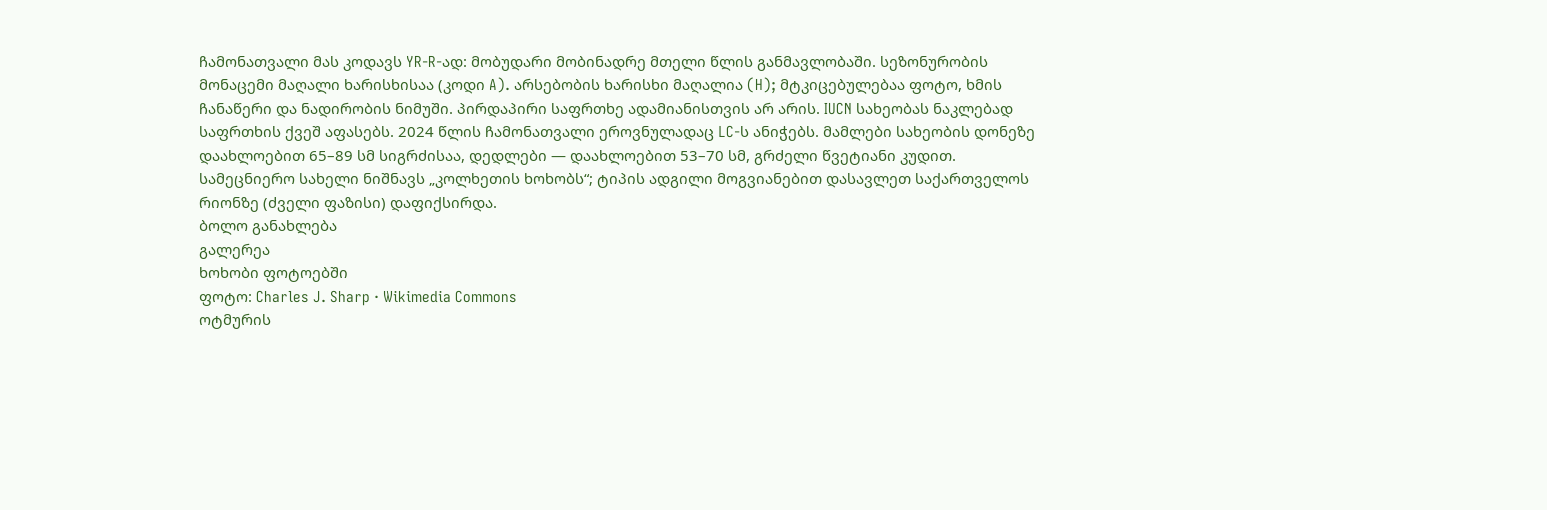ჩამონათვალი მას კოდავს YR-R-ად: მობუდარი მობინადრე მთელი წლის განმავლობაში. სეზონურობის მონაცემი მაღალი ხარისხისაა (კოდი A). არსებობის ხარისხი მაღალია (H); მტკიცებულებაა ფოტო, ხმის ჩანაწერი და ნადირობის ნიმუში. პირდაპირი საფრთხე ადამიანისთვის არ არის. IUCN სახეობას ნაკლებად საფრთხის ქვეშ აფასებს. 2024 წლის ჩამონათვალი ეროვნულადაც LC-ს ანიჭებს. მამლები სახეობის დონეზე დაახლოებით 65–89 სმ სიგრძისაა, დედლები — დაახლოებით 53–70 სმ, გრძელი წვეტიანი კუდით. სამეცნიერო სახელი ნიშნავს „კოლხეთის ხოხობს“; ტიპის ადგილი მოგვიანებით დასავლეთ საქართველოს რიონზე (ძველი ფაზისი) დაფიქსირდა.
ბოლო განახლება
გალერეა
ხოხობი ფოტოებში
ფოტო: Charles J. Sharp · Wikimedia Commons
ოტმურის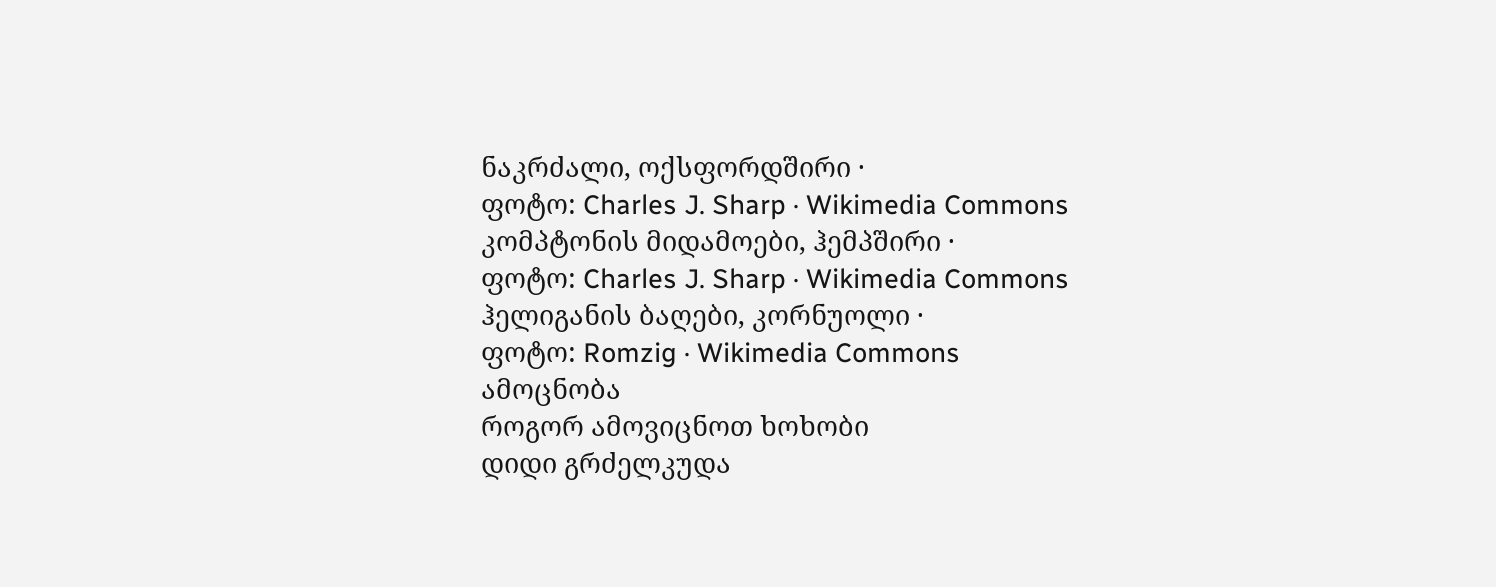ნაკრძალი, ოქსფორდშირი ·
ფოტო: Charles J. Sharp · Wikimedia Commons
კომპტონის მიდამოები, ჰემპშირი ·
ფოტო: Charles J. Sharp · Wikimedia Commons
ჰელიგანის ბაღები, კორნუოლი ·
ფოტო: Romzig · Wikimedia Commons
ამოცნობა
როგორ ამოვიცნოთ ხოხობი
დიდი გრძელკუდა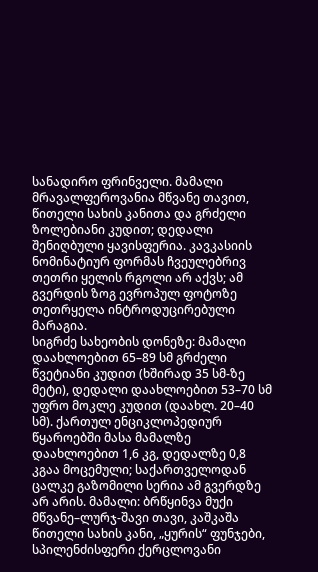სანადირო ფრინველი. მამალი მრავალფეროვანია მწვანე თავით, წითელი სახის კანითა და გრძელი ზოლებიანი კუდით; დედალი შენიღბული ყავისფერია. კავკასიის ნომინატიურ ფორმას ჩვეულებრივ თეთრი ყელის რგოლი არ აქვს; ამ გვერდის ზოგ ევროპულ ფოტოზე თეთრყელა ინტროდუცირებული მარაგია.
სიგრძე სახეობის დონეზე: მამალი დაახლოებით 65–89 სმ გრძელი წვეტიანი კუდით (ხშირად 35 სმ-ზე მეტი), დედალი დაახლოებით 53–70 სმ უფრო მოკლე კუდით (დაახლ. 20–40 სმ). ქართულ ენციკლოპედიურ წყაროებში მასა მამალზე დაახლოებით 1,6 კგ, დედალზე 0,8 კგაა მოცემული; საქართველოდან ცალკე გაზომილი სერია ამ გვერდზე არ არის. მამალი: ბრწყინვა მუქი მწვანე–ლურჯ-შავი თავი, კაშკაშა წითელი სახის კანი, „ყურის“ ფუნჯები, სპილენძისფერი ქერცლოვანი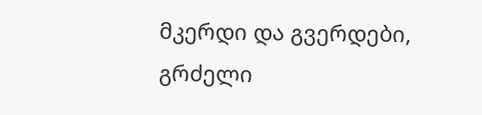მკერდი და გვერდები, გრძელი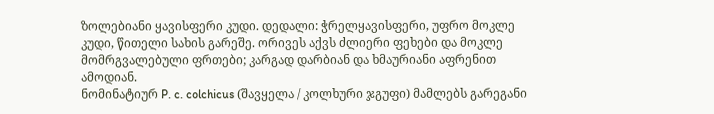ზოლებიანი ყავისფერი კუდი. დედალი: ჭრელყავისფერი, უფრო მოკლე კუდი, წითელი სახის გარეშე. ორივეს აქვს ძლიერი ფეხები და მოკლე მომრგვალებული ფრთები; კარგად დარბიან და ხმაურიანი აფრენით ამოდიან.
ნომინატიურ P. c. colchicus (შავყელა / კოლხური ჯგუფი) მამლებს გარეგანი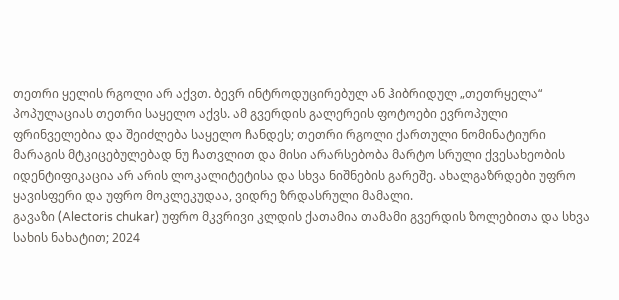თეთრი ყელის რგოლი არ აქვთ. ბევრ ინტროდუცირებულ ან ჰიბრიდულ „თეთრყელა“ პოპულაციას თეთრი საყელო აქვს. ამ გვერდის გალერეის ფოტოები ევროპული ფრინველებია და შეიძლება საყელო ჩანდეს; თეთრი რგოლი ქართული ნომინატიური მარაგის მტკიცებულებად ნუ ჩათვლით და მისი არარსებობა მარტო სრული ქვესახეობის იდენტიფიკაცია არ არის ლოკალიტეტისა და სხვა ნიშნების გარეშე. ახალგაზრდები უფრო ყავისფერი და უფრო მოკლეკუდაა, ვიდრე ზრდასრული მამალი.
გავაზი (Alectoris chukar) უფრო მკვრივი კლდის ქათამია თამამი გვერდის ზოლებითა და სხვა სახის ნახატით; 2024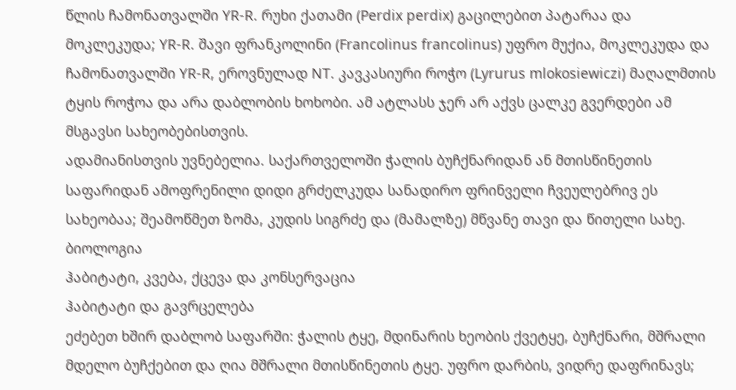წლის ჩამონათვალში YR-R. რუხი ქათამი (Perdix perdix) გაცილებით პატარაა და მოკლეკუდა; YR-R. შავი ფრანკოლინი (Francolinus francolinus) უფრო მუქია, მოკლეკუდა და ჩამონათვალში YR-R, ეროვნულად NT. კავკასიური როჭო (Lyrurus mlokosiewiczi) მაღალმთის ტყის როჭოა და არა დაბლობის ხოხობი. ამ ატლასს ჯერ არ აქვს ცალკე გვერდები ამ მსგავსი სახეობებისთვის.
ადამიანისთვის უვნებელია. საქართველოში ჭალის ბუჩქნარიდან ან მთისწინეთის საფარიდან ამოფრენილი დიდი გრძელკუდა სანადირო ფრინველი ჩვეულებრივ ეს სახეობაა; შეამოწმეთ ზომა, კუდის სიგრძე და (მამალზე) მწვანე თავი და წითელი სახე.
ბიოლოგია
ჰაბიტატი, კვება, ქცევა და კონსერვაცია
ჰაბიტატი და გავრცელება
ეძებეთ ხშირ დაბლობ საფარში: ჭალის ტყე, მდინარის ხეობის ქვეტყე, ბუჩქნარი, მშრალი მდელო ბუჩქებით და ღია მშრალი მთისწინეთის ტყე. უფრო დარბის, ვიდრე დაფრინავს;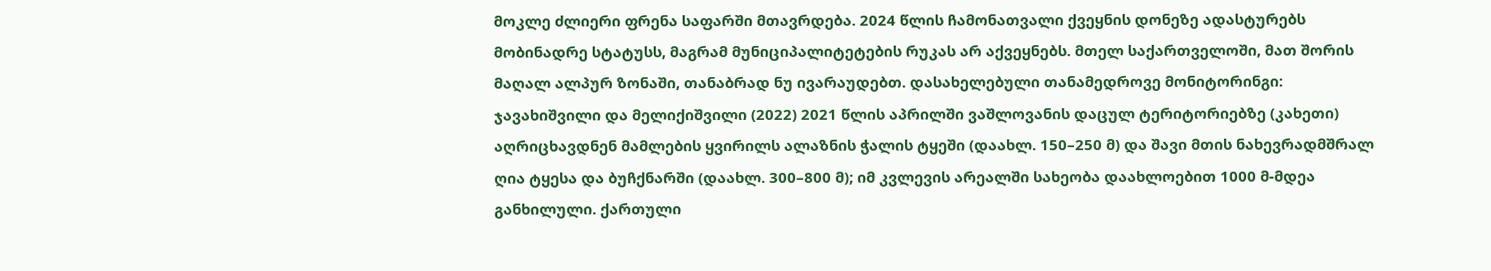მოკლე ძლიერი ფრენა საფარში მთავრდება. 2024 წლის ჩამონათვალი ქვეყნის დონეზე ადასტურებს მობინადრე სტატუსს, მაგრამ მუნიციპალიტეტების რუკას არ აქვეყნებს. მთელ საქართველოში, მათ შორის მაღალ ალპურ ზონაში, თანაბრად ნუ ივარაუდებთ. დასახელებული თანამედროვე მონიტორინგი: ჯავახიშვილი და მელიქიშვილი (2022) 2021 წლის აპრილში ვაშლოვანის დაცულ ტერიტორიებზე (კახეთი) აღრიცხავდნენ მამლების ყვირილს ალაზნის ჭალის ტყეში (დაახლ. 150–250 მ) და შავი მთის ნახევრადმშრალ ღია ტყესა და ბუჩქნარში (დაახლ. 300–800 მ); იმ კვლევის არეალში სახეობა დაახლოებით 1000 მ-მდეა განხილული. ქართული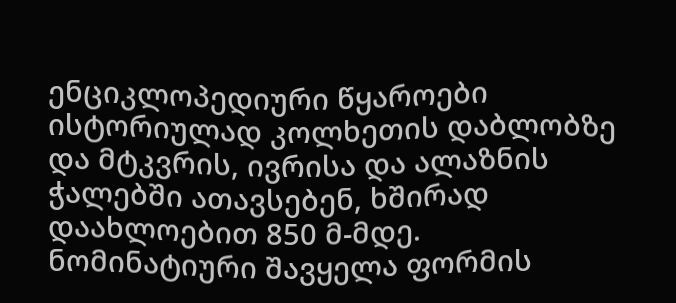ენციკლოპედიური წყაროები ისტორიულად კოლხეთის დაბლობზე და მტკვრის, ივრისა და ალაზნის ჭალებში ათავსებენ, ხშირად დაახლოებით 850 მ-მდე. ნომინატიური შავყელა ფორმის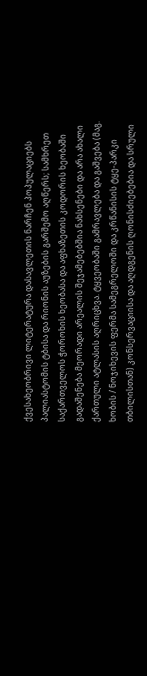ქვესახეობრივი ლიტერატურა დასავლეთის ნარჩენ პოპულაციებს პალიასტომის ტბისა და რიონის აუზების გარშემო აღწერს; სამხრეთ საქართველოს ჭოროხის ხეობასა და აფხაზეთის კოდორის ხეობაში გადაშენება მეორადი არეალის შეჯამებებშია ნახსენები და არა ახალი ქართული ატლასის აღრიცხვა. ტყვეობაში გამრავლება და გაშვება (მაგ. ხობის / ნოჯიხევის ფერმა სამეგრელოში და კრწანისის ტყე-პარკი თბილისთან) კონსერვაციისა და აღდგენის ღონისძიებებია და სრული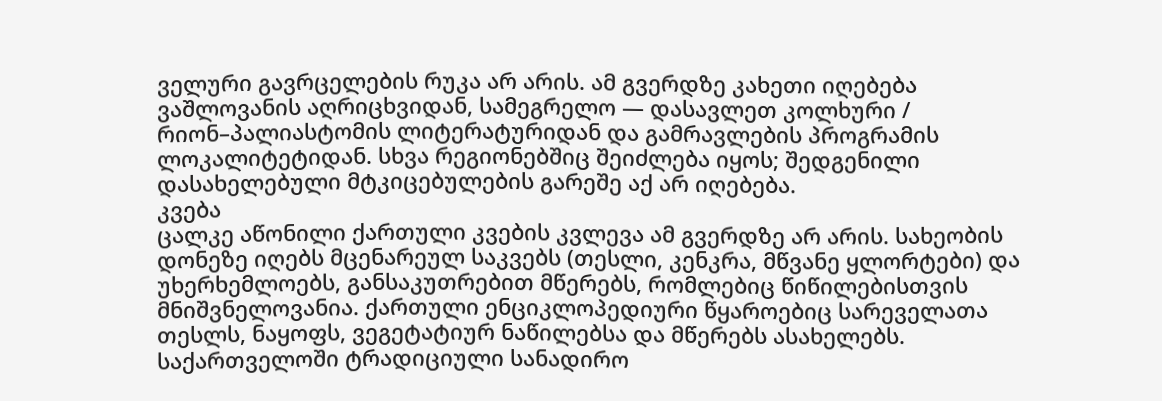ველური გავრცელების რუკა არ არის. ამ გვერდზე კახეთი იღებება ვაშლოვანის აღრიცხვიდან, სამეგრელო — დასავლეთ კოლხური / რიონ–პალიასტომის ლიტერატურიდან და გამრავლების პროგრამის ლოკალიტეტიდან. სხვა რეგიონებშიც შეიძლება იყოს; შედგენილი დასახელებული მტკიცებულების გარეშე აქ არ იღებება.
კვება
ცალკე აწონილი ქართული კვების კვლევა ამ გვერდზე არ არის. სახეობის დონეზე იღებს მცენარეულ საკვებს (თესლი, კენკრა, მწვანე ყლორტები) და უხერხემლოებს, განსაკუთრებით მწერებს, რომლებიც წიწილებისთვის მნიშვნელოვანია. ქართული ენციკლოპედიური წყაროებიც სარეველათა თესლს, ნაყოფს, ვეგეტატიურ ნაწილებსა და მწერებს ასახელებს. საქართველოში ტრადიციული სანადირო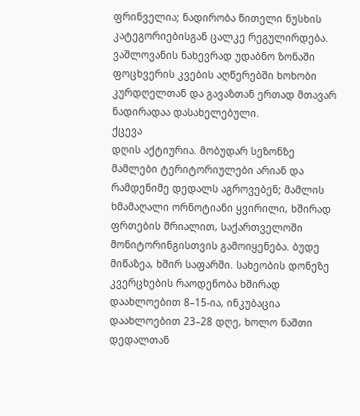ფრინველია; ნადირობა წითელი ნუსხის კატეგორიებისგან ცალკე რეგულირდება. ვაშლოვანის ნახევრად უდაბნო ზონაში ფოცხვერის კვების აღწერებში ხოხობი კურდღელთან და გავაზთან ერთად მთავარ ნადირადაა დასახელებული.
ქცევა
დღის აქტიურია. მობუდარ სეზონზე მამლები ტერიტორიულები არიან და რამდენიმე დედალს აგროვებენ; მამლის ხმამაღალი ორნოტიანი ყვირილი, ხშირად ფრთების შრიალით, საქართველოში მონიტორინგისთვის გამოიყენება. ბუდე მიწაზეა, ხშირ საფარში. სახეობის დონეზე კვერცხების რაოდენობა ხშირად დაახლოებით 8–15-ია, ინკუბაცია დაახლოებით 23–28 დღე, ხოლო ნაშთი დედალთან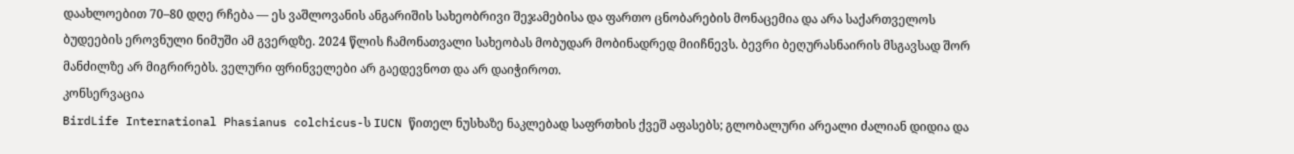დაახლოებით 70–80 დღე რჩება — ეს ვაშლოვანის ანგარიშის სახეობრივი შეჯამებისა და ფართო ცნობარების მონაცემია და არა საქართველოს ბუდეების ეროვნული ნიმუში ამ გვერდზე. 2024 წლის ჩამონათვალი სახეობას მობუდარ მობინადრედ მიიჩნევს. ბევრი ბეღურასნაირის მსგავსად შორ მანძილზე არ მიგრირებს. ველური ფრინველები არ გაედევნოთ და არ დაიჭიროთ.
კონსერვაცია
BirdLife International Phasianus colchicus-ს IUCN წითელ ნუსხაზე ნაკლებად საფრთხის ქვეშ აფასებს; გლობალური არეალი ძალიან დიდია და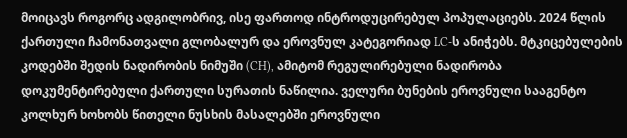მოიცავს როგორც ადგილობრივ, ისე ფართოდ ინტროდუცირებულ პოპულაციებს. 2024 წლის ქართული ჩამონათვალი გლობალურ და ეროვნულ კატეგორიად LC-ს ანიჭებს. მტკიცებულების კოდებში შედის ნადირობის ნიმუში (CH), ამიტომ რეგულირებული ნადირობა დოკუმენტირებული ქართული სურათის ნაწილია. ველური ბუნების ეროვნული სააგენტო კოლხურ ხოხობს წითელი ნუსხის მასალებში ეროვნული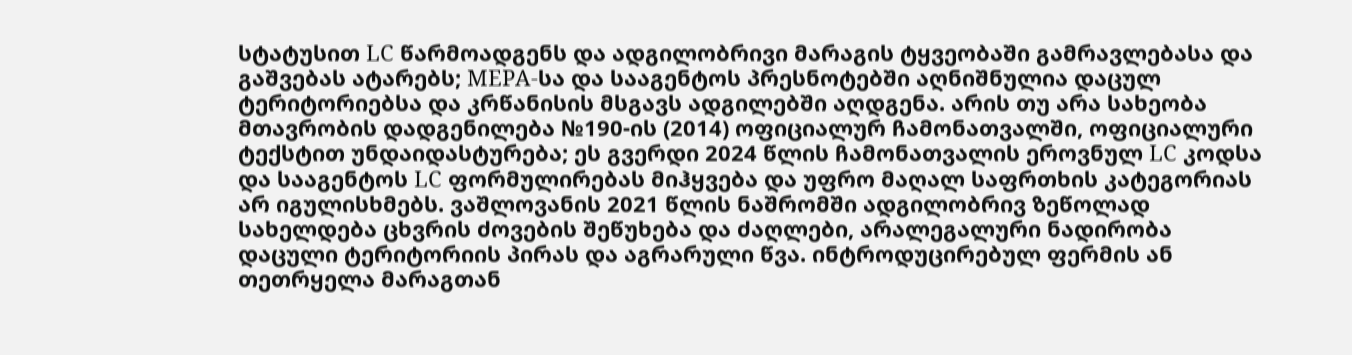სტატუსით LC წარმოადგენს და ადგილობრივი მარაგის ტყვეობაში გამრავლებასა და გაშვებას ატარებს; MEPA-სა და სააგენტოს პრესნოტებში აღნიშნულია დაცულ ტერიტორიებსა და კრწანისის მსგავს ადგილებში აღდგენა. არის თუ არა სახეობა მთავრობის დადგენილება №190-ის (2014) ოფიციალურ ჩამონათვალში, ოფიციალური ტექსტით უნდაიდასტურება; ეს გვერდი 2024 წლის ჩამონათვალის ეროვნულ LC კოდსა და სააგენტოს LC ფორმულირებას მიჰყვება და უფრო მაღალ საფრთხის კატეგორიას არ იგულისხმებს. ვაშლოვანის 2021 წლის ნაშრომში ადგილობრივ ზეწოლად სახელდება ცხვრის ძოვების შეწუხება და ძაღლები, არალეგალური ნადირობა დაცული ტერიტორიის პირას და აგრარული წვა. ინტროდუცირებულ ფერმის ან თეთრყელა მარაგთან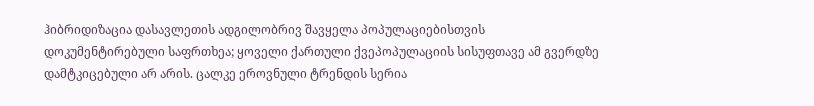ჰიბრიდიზაცია დასავლეთის ადგილობრივ შავყელა პოპულაციებისთვის დოკუმენტირებული საფრთხეა; ყოველი ქართული ქვეპოპულაციის სისუფთავე ამ გვერდზე დამტკიცებული არ არის. ცალკე ეროვნული ტრენდის სერია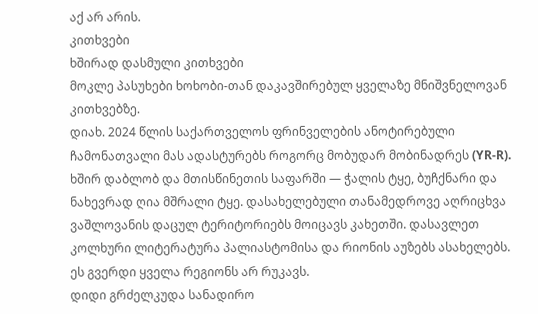აქ არ არის.
კითხვები
ხშირად დასმული კითხვები
მოკლე პასუხები ხოხობი-თან დაკავშირებულ ყველაზე მნიშვნელოვან კითხვებზე.
დიახ. 2024 წლის საქართველოს ფრინველების ანოტირებული ჩამონათვალი მას ადასტურებს როგორც მობუდარ მობინადრეს (YR-R).
ხშირ დაბლობ და მთისწინეთის საფარში — ჭალის ტყე, ბუჩქნარი და ნახევრად ღია მშრალი ტყე. დასახელებული თანამედროვე აღრიცხვა ვაშლოვანის დაცულ ტერიტორიებს მოიცავს კახეთში. დასავლეთ კოლხური ლიტერატურა პალიასტომისა და რიონის აუზებს ასახელებს. ეს გვერდი ყველა რეგიონს არ რუკავს.
დიდი გრძელკუდა სანადირო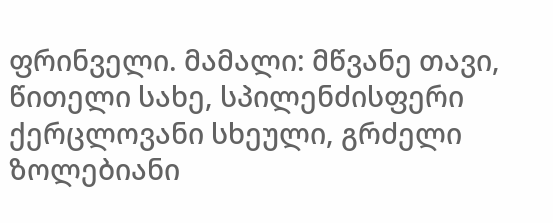ფრინველი. მამალი: მწვანე თავი, წითელი სახე, სპილენძისფერი ქერცლოვანი სხეული, გრძელი ზოლებიანი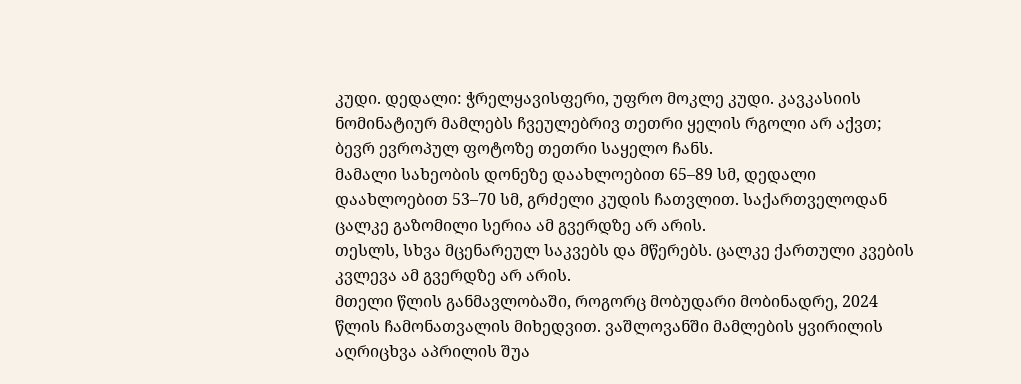კუდი. დედალი: ჭრელყავისფერი, უფრო მოკლე კუდი. კავკასიის ნომინატიურ მამლებს ჩვეულებრივ თეთრი ყელის რგოლი არ აქვთ; ბევრ ევროპულ ფოტოზე თეთრი საყელო ჩანს.
მამალი სახეობის დონეზე დაახლოებით 65–89 სმ, დედალი დაახლოებით 53–70 სმ, გრძელი კუდის ჩათვლით. საქართველოდან ცალკე გაზომილი სერია ამ გვერდზე არ არის.
თესლს, სხვა მცენარეულ საკვებს და მწერებს. ცალკე ქართული კვების კვლევა ამ გვერდზე არ არის.
მთელი წლის განმავლობაში, როგორც მობუდარი მობინადრე, 2024 წლის ჩამონათვალის მიხედვით. ვაშლოვანში მამლების ყვირილის აღრიცხვა აპრილის შუა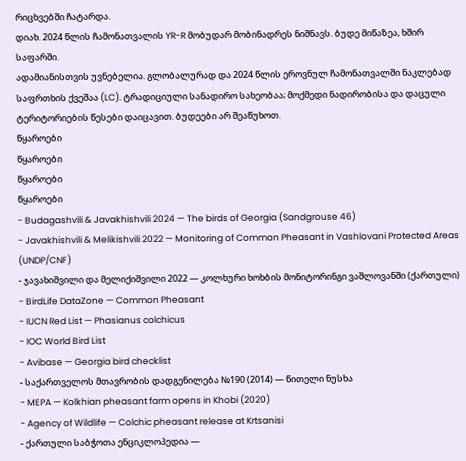რიცხვებში ჩატარდა.
დიახ. 2024 წლის ჩამონათვალის YR-R მობუდარ მობინადრეს ნიშნავს. ბუდე მიწაზეა, ხშირ საფარში.
ადამიანისთვის უვნებელია. გლობალურად და 2024 წლის ეროვნულ ჩამონათვალში ნაკლებად საფრთხის ქვეშაა (LC). ტრადიციული სანადირო სახეობაა; მოქმედი ნადირობისა და დაცული ტერიტორიების წესები დაიცავით. ბუდეები არ შეაწუხოთ.
წყაროები
წყაროები
წყაროები
წყაროები
- Budagashvili & Javakhishvili 2024 — The birds of Georgia (Sandgrouse 46)
- Javakhishvili & Melikishvili 2022 — Monitoring of Common Pheasant in Vashlovani Protected Areas (UNDP/CNF)
- ჯავახიშვილი და მელიქიშვილი 2022 — კოლხური ხოხბის მონიტორინგი ვაშლოვანში (ქართული)
- BirdLife DataZone — Common Pheasant
- IUCN Red List — Phasianus colchicus
- IOC World Bird List
- Avibase — Georgia bird checklist
- საქართველოს მთავრობის დადგენილება №190 (2014) — წითელი ნუსხა
- MEPA — Kolkhian pheasant farm opens in Khobi (2020)
- Agency of Wildlife — Colchic pheasant release at Krtsanisi
- ქართული საბჭოთა ენციკლოპედია —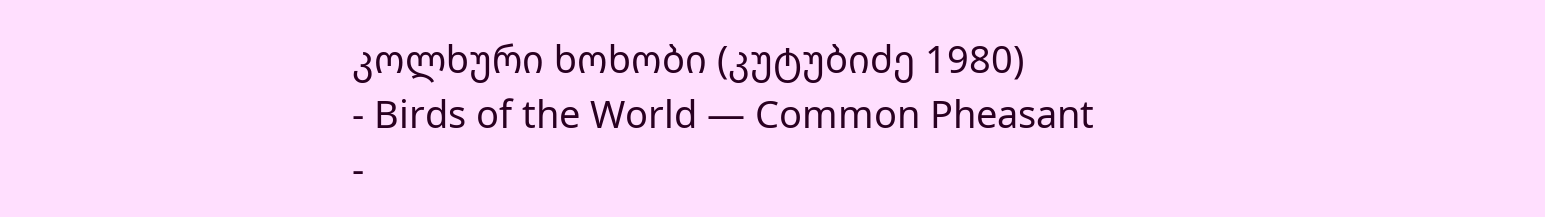კოლხური ხოხობი (კუტუბიძე 1980)
- Birds of the World — Common Pheasant
-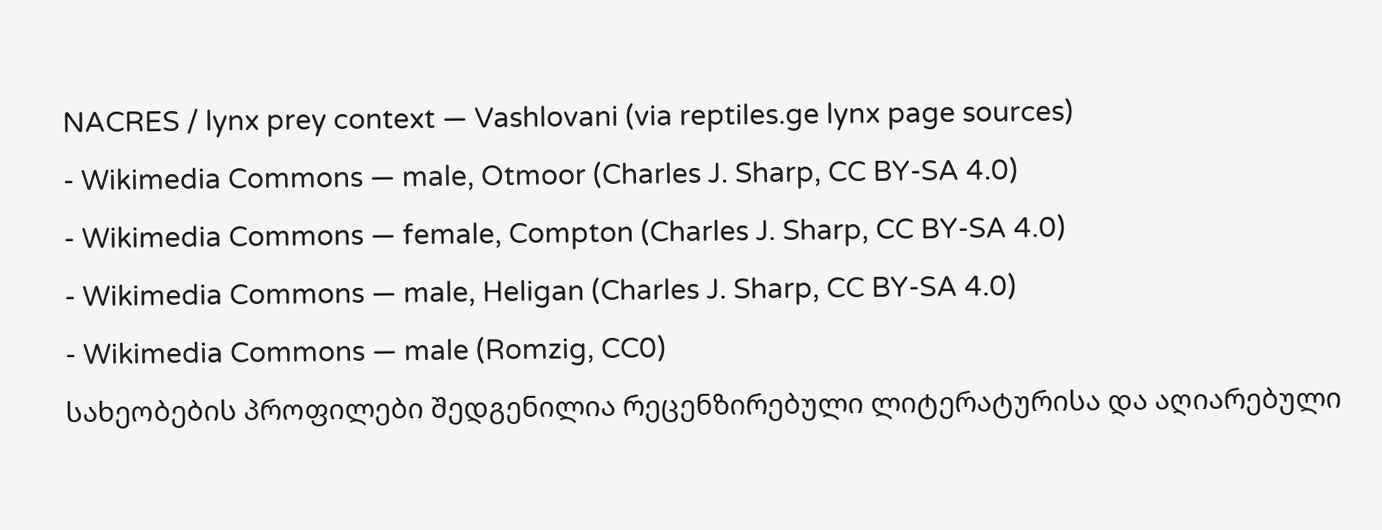NACRES / lynx prey context — Vashlovani (via reptiles.ge lynx page sources)
- Wikimedia Commons — male, Otmoor (Charles J. Sharp, CC BY-SA 4.0)
- Wikimedia Commons — female, Compton (Charles J. Sharp, CC BY-SA 4.0)
- Wikimedia Commons — male, Heligan (Charles J. Sharp, CC BY-SA 4.0)
- Wikimedia Commons — male (Romzig, CC0)
სახეობების პროფილები შედგენილია რეცენზირებული ლიტერატურისა და აღიარებული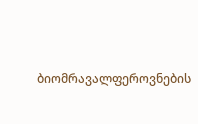ბიომრავალფეროვნების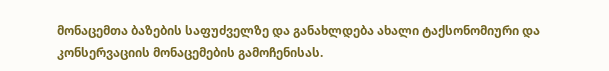მონაცემთა ბაზების საფუძველზე და განახლდება ახალი ტაქსონომიური და კონსერვაციის მონაცემების გამოჩენისას.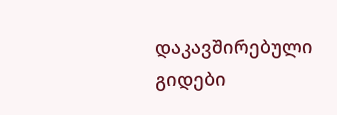დაკავშირებული გიდები